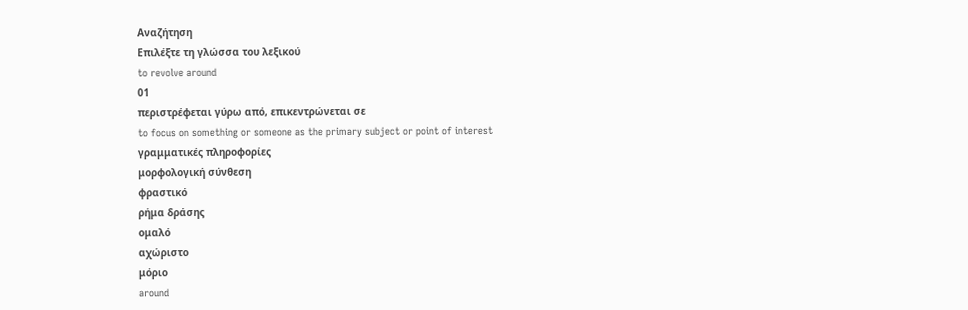Αναζήτηση
Επιλέξτε τη γλώσσα του λεξικού
to revolve around
01
περιστρέφεται γύρω από, επικεντρώνεται σε
to focus on something or someone as the primary subject or point of interest
γραμματικές πληροφορίες
μορφολογική σύνθεση
φραστικό
ρήμα δράσης
ομαλό
αχώριστο
μόριο
around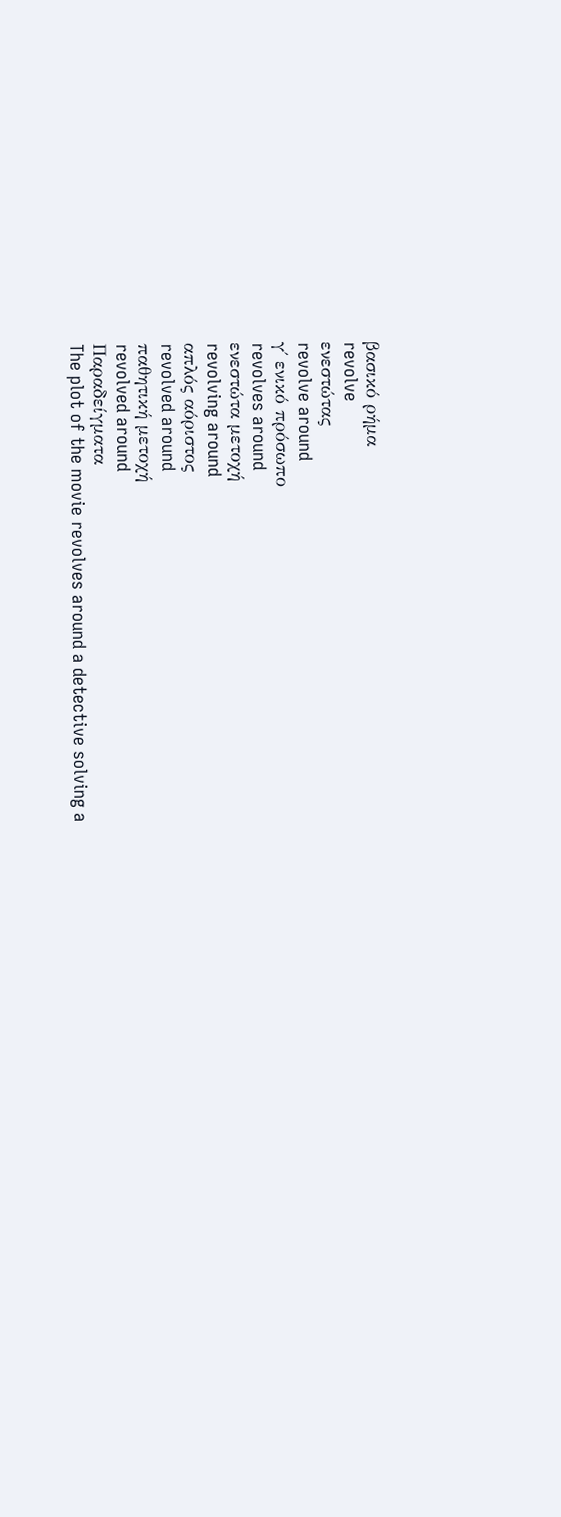βασικό ρήμα
revolve
ενεστώτας
revolve around
γ΄ ενικό πρόσωπο
revolves around
ενεστώτα μετοχή
revolving around
απλός αόριστος
revolved around
παθητική μετοχή
revolved around
Παραδείγματα
The plot of the movie revolves around a detective solving a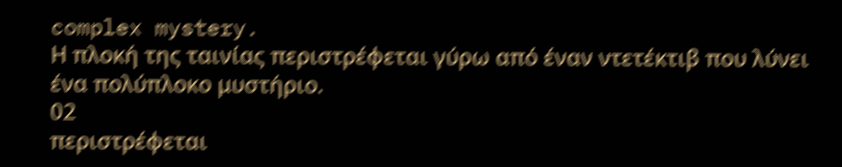complex mystery.
Η πλοκή της ταινίας περιστρέφεται γύρω από έναν ντετέκτιβ που λύνει ένα πολύπλοκο μυστήριο.
02
περιστρέφεται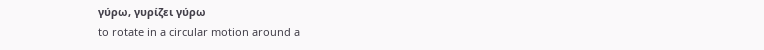γύρω, γυρίζει γύρω
to rotate in a circular motion around a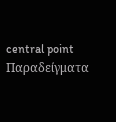central point
Παραδείγματα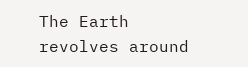The Earth revolves around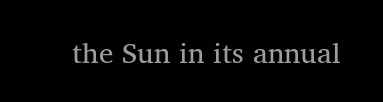the Sun in its annual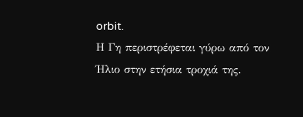orbit.
Η Γη περιστρέφεται γύρω από τον Ήλιο στην ετήσια τροχιά της.